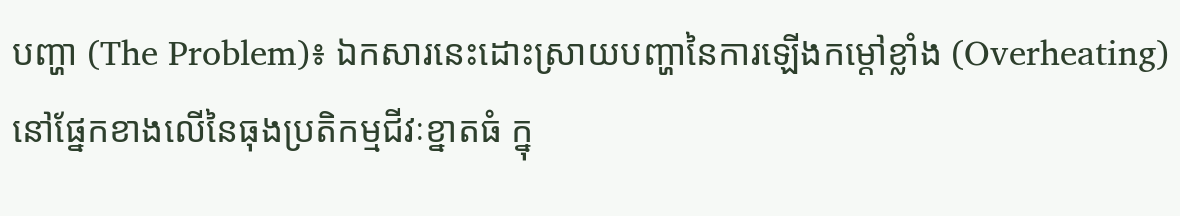បញ្ហា (The Problem)៖ ឯកសារនេះដោះស្រាយបញ្ហានៃការឡើងកម្ដៅខ្លាំង (Overheating) នៅផ្នែកខាងលើនៃធុងប្រតិកម្មជីវៈខ្នាតធំ ក្នុ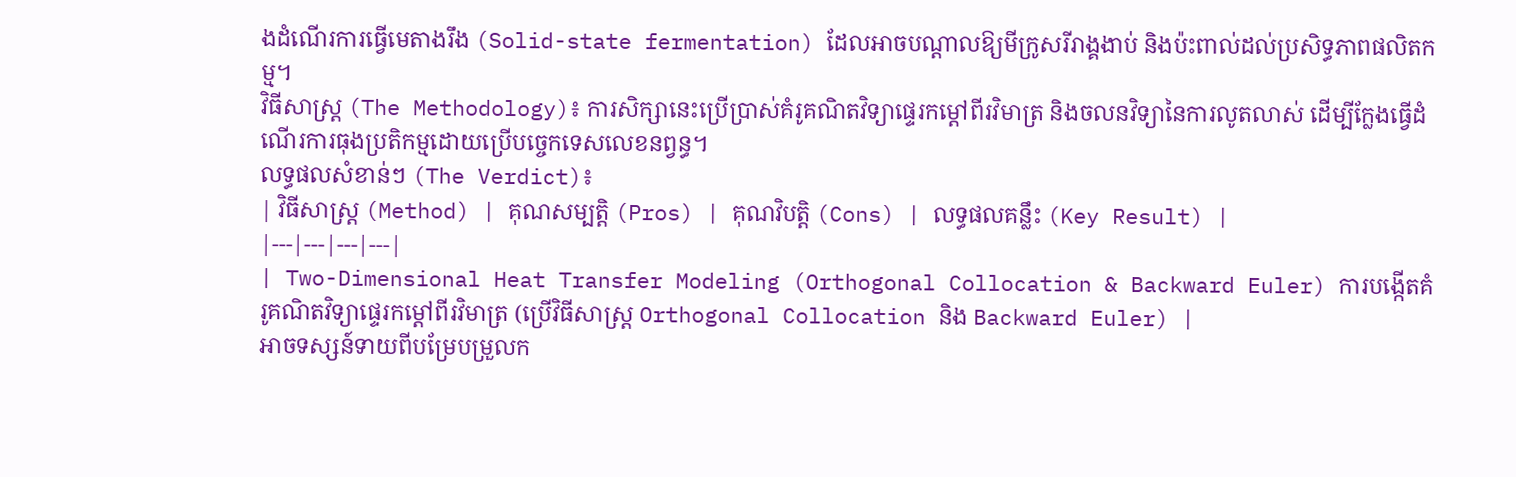ងដំណើរការធ្វើមេតាងរឹង (Solid-state fermentation) ដែលអាចបណ្ដាលឱ្យមីក្រូសរីរាង្គងាប់ និងប៉ះពាល់ដល់ប្រសិទ្ធភាពផលិតកម្ម។
វិធីសាស្ត្រ (The Methodology)៖ ការសិក្សានេះប្រើប្រាស់គំរូគណិតវិទ្យាផ្ទេរកម្ដៅពីរវិមាត្រ និងចលនវិទ្យានៃការលូតលាស់ ដើម្បីក្លែងធ្វើដំណើរការធុងប្រតិកម្មដោយប្រើបច្ចេកទេសលេខនព្វន្ធ។
លទ្ធផលសំខាន់ៗ (The Verdict)៖
| វិធីសាស្ត្រ (Method) | គុណសម្បត្តិ (Pros) | គុណវិបត្តិ (Cons) | លទ្ធផលគន្លឹះ (Key Result) |
|---|---|---|---|
| Two-Dimensional Heat Transfer Modeling (Orthogonal Collocation & Backward Euler) ការបង្កើតគំរូគណិតវិទ្យាផ្ទេរកម្ដៅពីរវិមាត្រ (ប្រើវិធីសាស្ត្រ Orthogonal Collocation និង Backward Euler) |
អាចទស្សន៍ទាយពីបម្រែបម្រួលក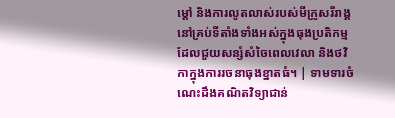ម្ដៅ និងការលូតលាស់របស់មីក្រូសរីរាង្គនៅគ្រប់ទីតាំងទាំងអស់ក្នុងធុងប្រតិកម្ម ដែលជួយសន្សំសំចៃពេលវេលា និងថវិកាក្នុងការរចនាធុងខ្នាតធំ។ | ទាមទារចំណេះដឹងគណិតវិទ្យាជាន់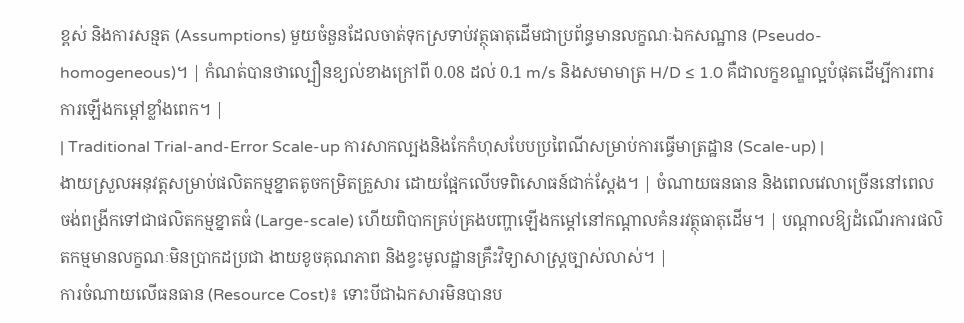ខ្ពស់ និងការសន្មត (Assumptions) មួយចំនួនដែលចាត់ទុកស្រទាប់វត្ថុធាតុដើមជាប្រព័ន្ធមានលក្ខណៈឯកសណ្ឋាន (Pseudo-homogeneous)។ | កំណត់បានថាល្បឿនខ្យល់ខាងក្រៅពី 0.08 ដល់ 0.1 m/s និងសមាមាត្រ H/D ≤ 1.0 គឺជាលក្ខខណ្ឌល្អបំផុតដើម្បីការពារការឡើងកម្ដៅខ្លាំងពេក។ |
| Traditional Trial-and-Error Scale-up ការសាកល្បងនិងកែកំហុសបែបប្រពៃណីសម្រាប់ការធ្វើមាត្រដ្ឋាន (Scale-up) |
ងាយស្រួលអនុវត្តសម្រាប់ផលិតកម្មខ្នាតតូចកម្រិតគ្រួសារ ដោយផ្អែកលើបទពិសោធន៍ជាក់ស្តែង។ | ចំណាយធនធាន និងពេលវេលាច្រើននៅពេលចង់ពង្រីកទៅជាផលិតកម្មខ្នាតធំ (Large-scale) ហើយពិបាកគ្រប់គ្រងបញ្ហាឡើងកម្ដៅនៅកណ្តាលគំនរវត្ថុធាតុដើម។ | បណ្តាលឱ្យដំណើរការផលិតកម្មមានលក្ខណៈមិនប្រាកដប្រជា ងាយខូចគុណភាព និងខ្វះមូលដ្ឋានគ្រឹះវិទ្យាសាស្ត្រច្បាស់លាស់។ |
ការចំណាយលើធនធាន (Resource Cost)៖ ទោះបីជាឯកសារមិនបានប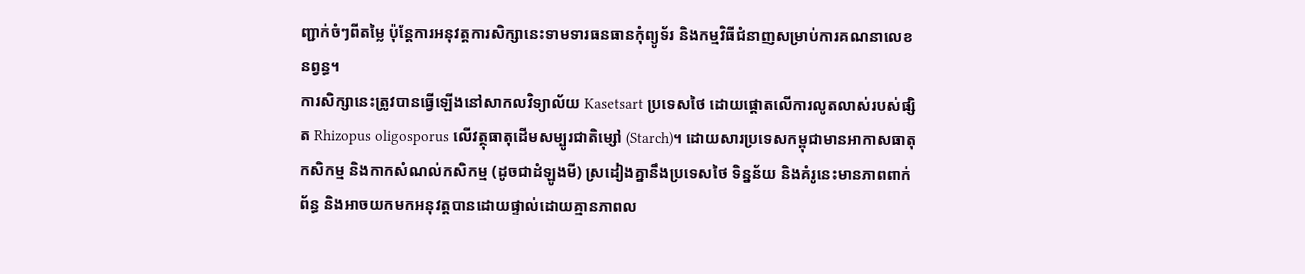ញ្ជាក់ចំៗពីតម្លៃ ប៉ុន្តែការអនុវត្តការសិក្សានេះទាមទារធនធានកុំព្យូទ័រ និងកម្មវិធីជំនាញសម្រាប់ការគណនាលេខនព្វន្ធ។
ការសិក្សានេះត្រូវបានធ្វើឡើងនៅសាកលវិទ្យាល័យ Kasetsart ប្រទេសថៃ ដោយផ្តោតលើការលូតលាស់របស់ផ្សិត Rhizopus oligosporus លើវត្ថុធាតុដើមសម្បូរជាតិម្សៅ (Starch)។ ដោយសារប្រទេសកម្ពុជាមានអាកាសធាតុ កសិកម្ម និងកាកសំណល់កសិកម្ម (ដូចជាដំឡូងមី) ស្រដៀងគ្នានឹងប្រទេសថៃ ទិន្នន័យ និងគំរូនេះមានភាពពាក់ព័ន្ធ និងអាចយកមកអនុវត្តបានដោយផ្ទាល់ដោយគ្មានភាពល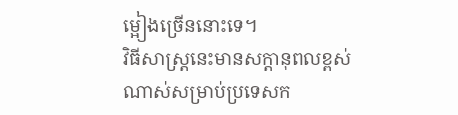ម្អៀងច្រើននោះទេ។
វិធីសាស្ត្រនេះមានសក្តានុពលខ្ពស់ណាស់សម្រាប់ប្រទេសក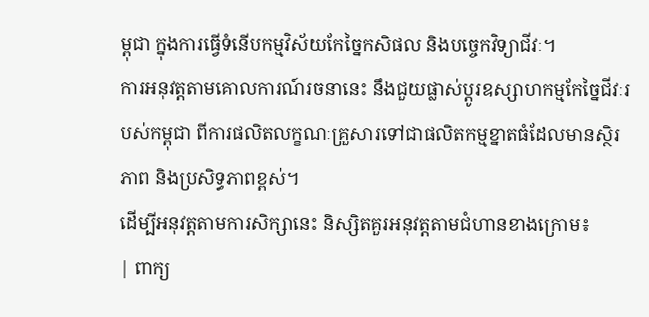ម្ពុជា ក្នុងការធ្វើទំនើបកម្មវិស័យកែច្នៃកសិផល និងបច្ចេកវិទ្យាជីវៈ។
ការអនុវត្តតាមគោលការណ៍រចនានេះ នឹងជួយផ្លាស់ប្តូរឧស្សាហកម្មកែច្នៃជីវៈរបស់កម្ពុជា ពីការផលិតលក្ខណៈគ្រួសារទៅជាផលិតកម្មខ្នាតធំដែលមានស្ថិរភាព និងប្រសិទ្ធភាពខ្ពស់។
ដើម្បីអនុវត្តតាមការសិក្សានេះ និស្សិតគួរអនុវត្តតាមជំហានខាងក្រោម៖
| ពាក្យ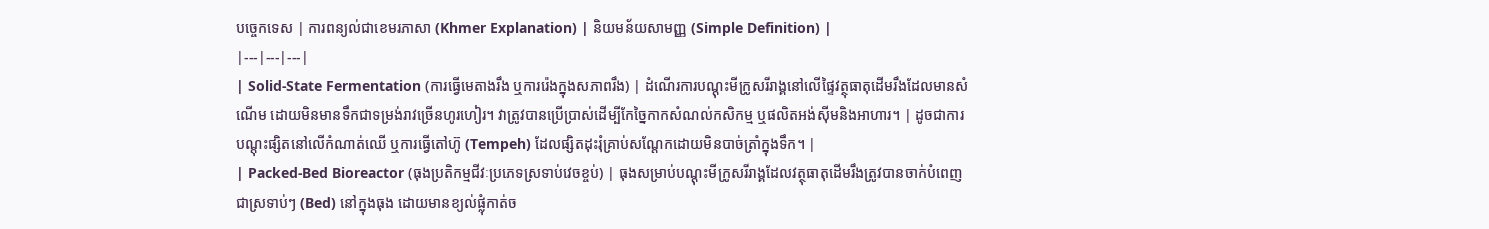បច្ចេកទេស | ការពន្យល់ជាខេមរភាសា (Khmer Explanation) | និយមន័យសាមញ្ញ (Simple Definition) |
|---|---|---|
| Solid-State Fermentation (ការធ្វើមេតាងរឹង ឬការរ៉េងក្នុងសភាពរឹង) | ដំណើរការបណ្តុះមីក្រូសរីរាង្គនៅលើផ្ទៃវត្ថុធាតុដើមរឹងដែលមានសំណើម ដោយមិនមានទឹកជាទម្រង់រាវច្រើនហូរហៀរ។ វាត្រូវបានប្រើប្រាស់ដើម្បីកែច្នៃកាកសំណល់កសិកម្ម ឬផលិតអង់ស៊ីមនិងអាហារ។ | ដូចជាការបណ្តុះផ្សិតនៅលើកំណាត់ឈើ ឬការធ្វើតៅហ៊ូ (Tempeh) ដែលផ្សិតដុះរុំគ្រាប់សណ្តែកដោយមិនបាច់ត្រាំក្នុងទឹក។ |
| Packed-Bed Bioreactor (ធុងប្រតិកម្មជីវៈប្រភេទស្រទាប់វេចខ្ចប់) | ធុងសម្រាប់បណ្តុះមីក្រូសរីរាង្គដែលវត្ថុធាតុដើមរឹងត្រូវបានចាក់បំពេញជាស្រទាប់ៗ (Bed) នៅក្នុងធុង ដោយមានខ្យល់ផ្លុំកាត់ច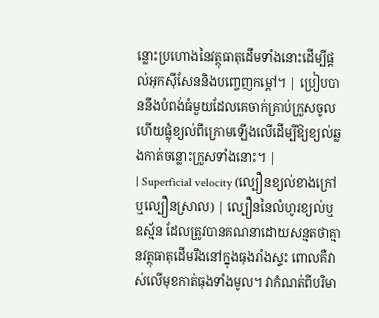ន្លោះប្រហោងនៃវត្ថុធាតុដើមទាំងនោះដើម្បីផ្តល់អុកស៊ីសែននិងបញ្ចេញកម្ដៅ។ | ប្រៀបបាននឹងបំពង់ធំមួយដែលគេចាក់គ្រាប់ក្រួសចូល ហើយផ្លុំខ្យល់ពីក្រោមឡើងលើដើម្បីឱ្យខ្យល់ឆ្លងកាត់ចន្លោះក្រួសទាំងនោះ។ |
| Superficial velocity (ល្បឿនខ្យល់ខាងក្រៅ ឬល្បឿនស្រាល) | ល្បឿននៃលំហូរខ្យល់ឬឧស្ម័ន ដែលត្រូវបានគណនាដោយសន្មតថាគ្មានវត្ថុធាតុដើមរឹងនៅក្នុងធុងរាំងស្ទះ ពោលគឺវាស់លើមុខកាត់ធុងទាំងមូល។ វាកំណត់ពីបរិមា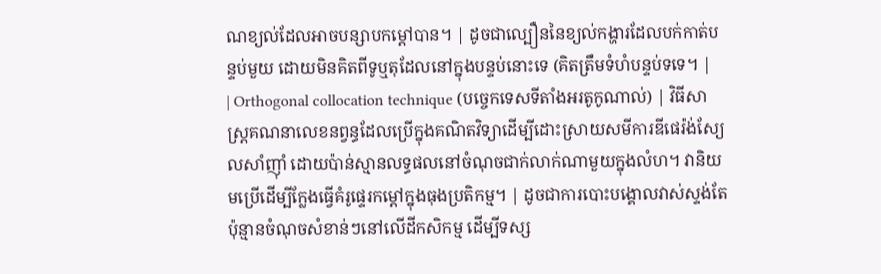ណខ្យល់ដែលអាចបន្សាបកម្ដៅបាន។ | ដូចជាល្បឿននៃខ្យល់កង្ហារដែលបក់កាត់បន្ទប់មួយ ដោយមិនគិតពីទូឬតុដែលនៅក្នុងបន្ទប់នោះទេ (គិតត្រឹមទំហំបន្ទប់ទទេ។ |
| Orthogonal collocation technique (បច្ចេកទេសទីតាំងអរតូកូណាល់) | វិធីសាស្ត្រគណនាលេខនព្វន្ធដែលប្រើក្នុងគណិតវិទ្យាដើម្បីដោះស្រាយសមីការឌីផេរ៉ង់ស្យែលសាំញ៉ាំ ដោយប៉ាន់ស្មានលទ្ធផលនៅចំណុចជាក់លាក់ណាមួយក្នុងលំហ។ វានិយមប្រើដើម្បីក្លែងធ្វើគំរូផ្ទេរកម្ដៅក្នុងធុងប្រតិកម្ម។ | ដូចជាការបោះបង្គោលវាស់ស្ទង់តែប៉ុន្មានចំណុចសំខាន់ៗនៅលើដីកសិកម្ម ដើម្បីទស្ស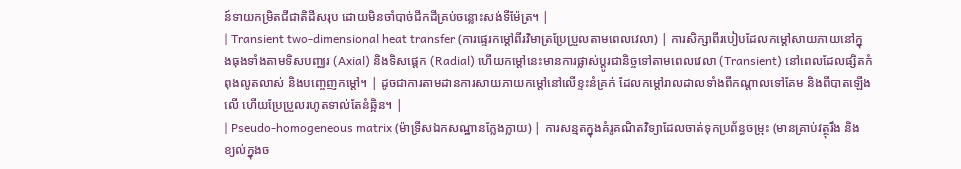ន៍ទាយកម្រិតជីជាតិដីសរុប ដោយមិនចាំបាច់ជីកដីគ្រប់ចន្លោះសង់ទីម៉ែត្រ។ |
| Transient two-dimensional heat transfer (ការផ្ទេរកម្ដៅពីរវិមាត្រប្រែប្រួលតាមពេលវេលា) | ការសិក្សាពីរបៀបដែលកម្ដៅសាយភាយនៅក្នុងធុងទាំងតាមទិសបញ្ឈរ (Axial) និងទិសផ្ដេក (Radial) ហើយកម្ដៅនេះមានការផ្លាស់ប្តូរជានិច្ចទៅតាមពេលវេលា (Transient) នៅពេលដែលផ្សិតកំពុងលូតលាស់ និងបញ្ចេញកម្ដៅ។ | ដូចជាការតាមដានការសាយភាយកម្ដៅនៅលើខ្ទះនំគ្រក់ ដែលកម្ដៅរាលដាលទាំងពីកណ្តាលទៅគែម និងពីបាតឡើងលើ ហើយប្រែប្រួលរហូតទាល់តែនំឆ្អិន។ |
| Pseudo-homogeneous matrix (ម៉ាទ្រីសឯកសណ្ឋានក្លែងក្លាយ) | ការសន្មតក្នុងគំរូគណិតវិទ្យាដែលចាត់ទុកប្រព័ន្ធចម្រុះ (មានគ្រាប់វត្ថុរឹង និងខ្យល់ក្នុងច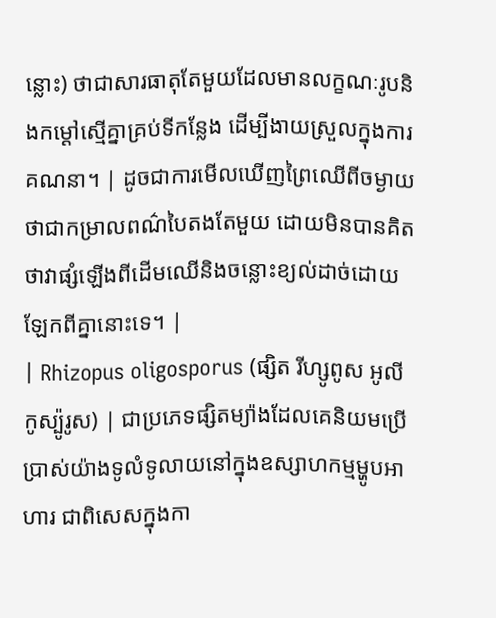ន្លោះ) ថាជាសារធាតុតែមួយដែលមានលក្ខណៈរូបនិងកម្ដៅស្មើគ្នាគ្រប់ទីកន្លែង ដើម្បីងាយស្រួលក្នុងការគណនា។ | ដូចជាការមើលឃើញព្រៃឈើពីចម្ងាយថាជាកម្រាលពណ៌បៃតងតែមួយ ដោយមិនបានគិតថាវាផ្សំឡើងពីដើមឈើនិងចន្លោះខ្យល់ដាច់ដោយឡែកពីគ្នានោះទេ។ |
| Rhizopus oligosporus (ផ្សិត រីហ្សូពូស អូលីកូស្ប៉ូរូស) | ជាប្រភេទផ្សិតម្យ៉ាងដែលគេនិយមប្រើប្រាស់យ៉ាងទូលំទូលាយនៅក្នុងឧស្សាហកម្មម្ហូបអាហារ ជាពិសេសក្នុងកា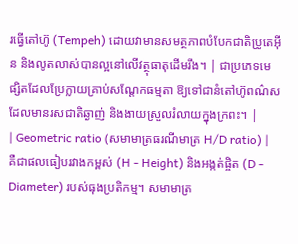រធ្វើតៅហ៊ូ (Tempeh) ដោយវាមានសមត្ថភាពបំបែកជាតិប្រូតេអ៊ីន និងលូតលាស់បានល្អនៅលើវត្ថុធាតុដើមរឹង។ | ជាប្រភេទមេផ្សិតដែលប្រែក្លាយគ្រាប់សណ្តែកធម្មតា ឱ្យទៅជានំតៅហ៊ូពណ៌សដែលមានរសជាតិឆ្ងាញ់ និងងាយស្រួលរំលាយក្នុងក្រពះ។ |
| Geometric ratio (សមាមាត្រធរណីមាត្រ H/D ratio) | គឺជាផលធៀបរវាងកម្ពស់ (H - Height) និងអង្កត់ផ្ចិត (D - Diameter) របស់ធុងប្រតិកម្ម។ សមាមាត្រ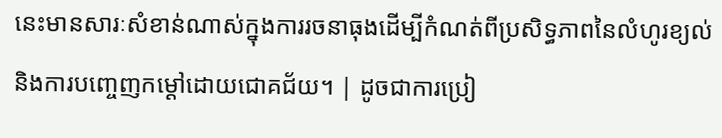នេះមានសារៈសំខាន់ណាស់ក្នុងការរចនាធុងដើម្បីកំណត់ពីប្រសិទ្ធភាពនៃលំហូរខ្យល់ និងការបញ្ចេញកម្ដៅដោយជោគជ័យ។ | ដូចជាការប្រៀ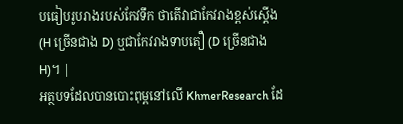បធៀបរូបរាងរបស់កែវទឹក ថាតើវាជាកែវរាងខ្ពស់ស្ដើង (H ច្រើនជាង D) ឬជាកែវរាងទាបតឿ (D ច្រើនជាង H)។ |
អត្ថបទដែលបានបោះពុម្ពនៅលើ KhmerResearch ដែ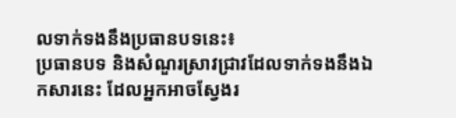លទាក់ទងនឹងប្រធានបទនេះ៖
ប្រធានបទ និងសំណួរស្រាវជ្រាវដែលទាក់ទងនឹងឯកសារនេះ ដែលអ្នកអាចស្វែងរ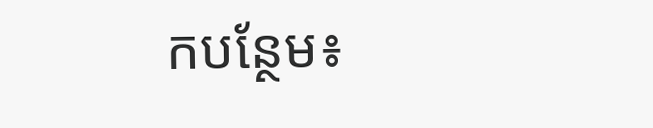កបន្ថែម៖